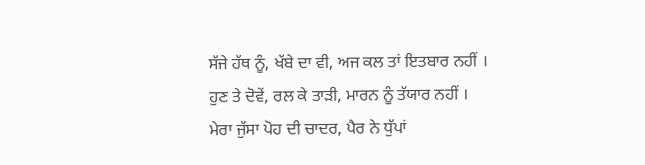ਸੱਜੇ ਹੱਥ ਨੂੰ, ਖੱਬੇ ਦਾ ਵੀ, ਅਜ ਕਲ ਤਾਂ ਇਤਬਾਰ ਨਹੀਂ ।
ਹੁਣ ਤੇ ਦੋਵੇਂ, ਰਲ ਕੇ ਤਾੜੀ, ਮਾਰਨ ਨੂੰ ਤੱਯਾਰ ਨਹੀਂ ।
ਮੇਰਾ ਜੁੱਸਾ ਪੋਹ ਦੀ ਚਾਦਰ, ਪੈਰ ਨੇ ਧੁੱਪਾਂ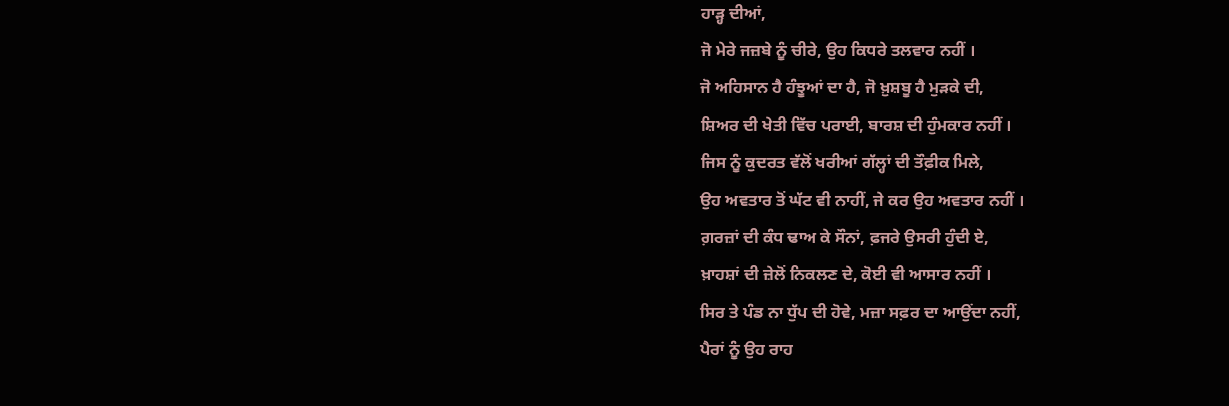ਹਾੜ੍ਹ ਦੀਆਂ,
ਜੋ ਮੇਰੇ ਜਜ਼ਬੇ ਨੂੰ ਚੀਰੇ, ਉਹ ਕਿਧਰੇ ਤਲਵਾਰ ਨਹੀਂ ।
ਜੋ ਅਹਿਸਾਨ ਹੈ ਹੰਝੂਆਂ ਦਾ ਹੈ, ਜੋ ਖ਼ੁਸ਼ਬੂ ਹੈ ਮੁੜਕੇ ਦੀ,
ਸ਼ਿਅਰ ਦੀ ਖੇਤੀ ਵਿੱਚ ਪਰਾਈ, ਬਾਰਸ਼ ਦੀ ਹੁੰਮਕਾਰ ਨਹੀਂ ।
ਜਿਸ ਨੂੰ ਕੁਦਰਤ ਵੱਲੋਂ ਖਰੀਆਂ ਗੱਲ੍ਹਾਂ ਦੀ ਤੌਫ਼ੀਕ ਮਿਲੇ,
ਉਹ ਅਵਤਾਰ ਤੋਂ ਘੱਟ ਵੀ ਨਾਹੀਂ, ਜੇ ਕਰ ਉਹ ਅਵਤਾਰ ਨਹੀਂ ।
ਗ਼ਰਜ਼ਾਂ ਦੀ ਕੰਧ ਢਾਅ ਕੇ ਸੌਨਾਂ, ਫ਼ਜਰੇ ਉਸਰੀ ਹੁੰਦੀ ਏ,
ਖ਼ਾਹਸ਼ਾਂ ਦੀ ਜ਼ੇਲੋਂ ਨਿਕਲਣ ਦੇ, ਕੋਈ ਵੀ ਆਸਾਰ ਨਹੀਂ ।
ਸਿਰ ਤੇ ਪੰਡ ਨਾ ਧੁੱਪ ਦੀ ਹੋਵੇ, ਮਜ਼ਾ ਸਫ਼ਰ ਦਾ ਆਉਂਦਾ ਨਹੀਂ,
ਪੈਰਾਂ ਨੂੰ ਉਹ ਰਾਹ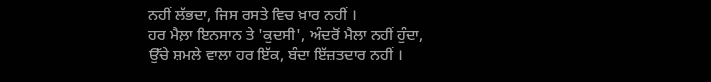ਨਹੀਂ ਲੱਭਦਾ, ਜਿਸ ਰਸਤੇ ਵਿਚ ਖ਼ਾਰ ਨਹੀਂ ।
ਹਰ ਮੈਲ਼ਾ ਇਨਸਾਨ ਤੇ 'ਕੁਦਸੀ', ਅੰਦਰੋਂ ਮੈਲਾ ਨਹੀਂ ਹੁੰਦਾ,
ਉੱਚੇ ਸ਼ਮਲੇ ਵਾਲਾ ਹਰ ਇੱਕ, ਬੰਦਾ ਇੱਜ਼ਤਦਾਰ ਨਹੀਂ ।